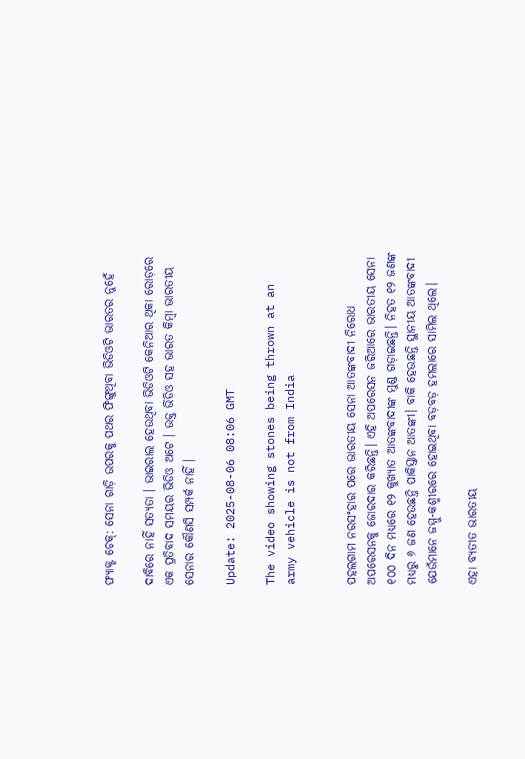ଫ୍ୟାକ୍ଟ ଚେକ୍: ସେନା ଗାଡ଼ି ଉପରକୁ ପଥର ଫିଙ୍ଗୁଥିବା ଭିଡିଓଟି ଭାରତର ନୁହେଁ

ଦାବିରେ ନାହିଁ ସତ୍ୟତା । ଭାଇରାଲ ହେଉଥିବା ଭିଡିଓଟି କେନିଆର ଥିକା ରୋଡ଼ରେ ଏକ ପ୍ରତିବାଦ ସମୟର ଭିଡିଓ ଅଟେ । ଉକ୍ତ ଭିଡିଓ ସହ ଭାରତ କିମ୍ବା ଭାରତୀୟ ସେନାର କୌଣସି ସମ୍ପର୍କ ନାହିଁ ।

Update: 2025-08-06 08:06 GMT

The video showing stones being thrown at an army vehicle is not from India


ପହଲଗାମ ନରସଂହାର ପରେ ଭାରତୀୟ ସେନା ଆତଙ୍କବାଦୀ ନିରୋଧ ଅପରେସନକୁ ଜୋରଦାର କରିଛନ୍ତି। ଏହି ଅପରେସନ ଜରିଆରେ ଭାରତୀୟ ସେନା ୧୦୦ ଦିନ ମଧ୍ୟରେ ୧୨ କୁଖ୍ୟାତ ଆତଙ୍କବାଦୀଙ୍କ ମୁଣ୍ଡ ଗଡ଼ାଇଛନ୍ତି। ନିହତ ୧୨ ଜଣଙ୍କ ମଧ୍ୟରୁ ୬ ଜଣ ହେଉଛନ୍ତି ପାକିସ୍ତାନ ଆତଙ୍କୀ। ବାକି ହେଉଛନ୍ତି ସ୍ଥାନୀୟ ଆତଙ୍କବାଦୀ ଯେଉଁମାନେ ଜମ୍ମୁ-କଶ୍ମୀରରେ ହୋଇଥିବା ବଡ଼ବଡ଼ ହମଲାରେ ସାମିଲ ଥିଲେ।

ଏହା ବ୍ୟତୀତ ଭାରତୀୟ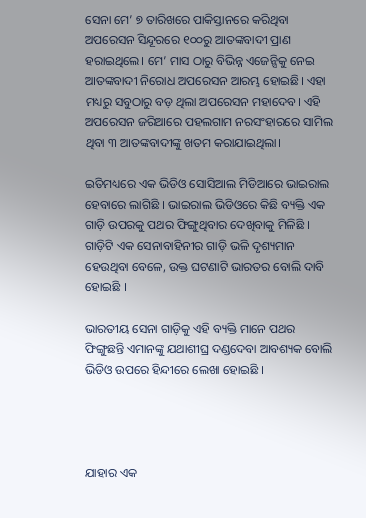ସେନା ମେ’ ୭ ତାରିଖରେ ପାକିସ୍ତାନରେ କରିଥିବା ଅପରେସନ ସିନ୍ଦୂରରେ ୧୦୦ରୁ ଆତଙ୍କବାଦୀ ପ୍ରାଣ ହରାଇଥିଲେ। ମେ’ ମାସ ଠାରୁ ବିଭିନ୍ନ ଏଜେନ୍ସିକୁ ନେଇ ଆତଙ୍କବାଦୀ ନିରୋଧ ଅପରେସନ ଆରମ୍ଭ ହୋଇଛି। ଏହା ମଧ୍ୟରୁ ସବୁଠାରୁ ବଡ଼ ଥିଲା ଅପରେସନ ମହାଦେବ। ଏହି ଅପରେସନ ଜରିଆରେ ପହଲଗାମ ନରସଂହାରରେ ସାମିଲ ଥିବା ୩ ଆତଙ୍କବାଦୀଙ୍କୁ ଖତମ କରାଯାଇଥିଲା।

ଇତିମଧ୍ୟରେ ଏକ ଭିଡିଓ ସୋସିଆଲ ମିଡିଆରେ ଭାଇରାଲ ହେବାରେ ଲାଗିଛି । ଭାଇରାଲ ଭିଡିଓରେ କିଛି ବ୍ୟକ୍ତି ଏକ ଗାଡ଼ି ଉପରକୁ ପଥର ଫିଙ୍ଗୁଥିବାର ଦେଖିବାକୁ ମିଳିଛି । ଗାଡ଼ିଟି ଏକ ସେନାବାହିନୀର ଗାଡ଼ି ଭଳି ଦୃଶ୍ୟମାନ ହେଉଥିବା ବେଳେ, ଉକ୍ତ ଘଟଣାଟି ଭାରତର ବୋଲି ଦାବି ହୋଇଛି ।

ଭାରତୀୟ ସେନା ଗାଡ଼ିକୁ ଏହି ବ୍ୟକ୍ତି ମାନେ ପଥର ଫିଙ୍ଗୁଛନ୍ତି ଏମାନଙ୍କୁ ଯଥାଶୀଘ୍ର ଦଣ୍ଡଦେବା ଆବଶ୍ୟକ ବୋଲି ଭିଡିଓ ଉପରେ ହିନ୍ଦୀରେ ଲେଖା ହୋଇଛି ।




ଯାହାର ଏକ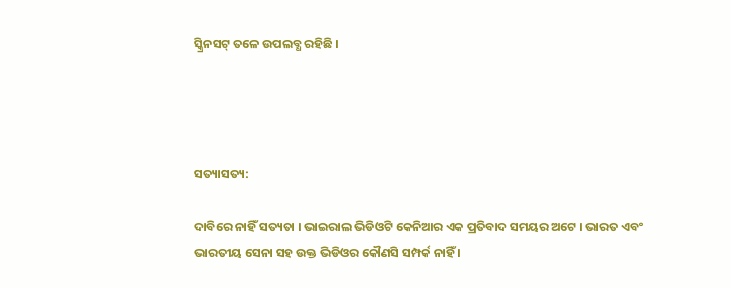ସ୍କ୍ରିନସଟ୍ ତଳେ ଉପଲବ୍ଧ ରହିଛି ।




ସତ୍ୟାସତ୍ୟ:

ଦାବିରେ ନାହିଁ ସତ୍ୟତା । ଭାଇରାଲ ଭିଡିଓଟି କେନିଆର ଏକ ପ୍ରତିବାଦ ସମୟର ଅଟେ । ଭାରତ ଏବଂ ଭାରତୀୟ ସେନା ସହ ଉକ୍ତ ଭିଡିଓର କୌଣସି ସମ୍ପର୍କ ନାହିଁ ।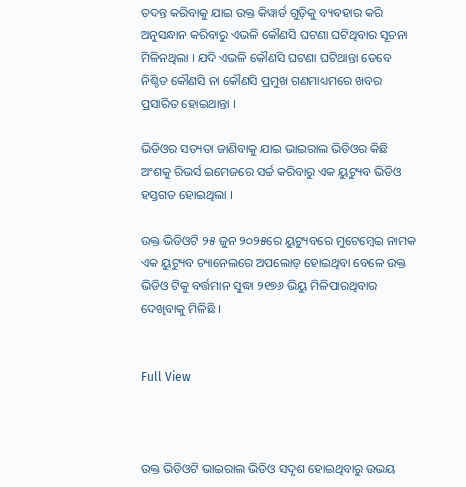ତଦନ୍ତ କରିବାକୁ ଯାଇ ଉକ୍ତ କିୱାର୍ଡ ଗୁଡ଼ିକୁ ବ୍ୟବହାର କରି ଅନୁସନ୍ଧାନ କରିବାରୁ ଏଭଳି କୌଣସି ଘଟଣା ଘଟିଥିବାର ସୂଚନା ମିଳିନଥିଲା । ଯଦି ଏଭଳି କୌଣସି ଘଟଣା ଘଟିଥାନ୍ତା ତେବେ ନିଶ୍ଚିତ କୌଣସି ନା କୌଣସି ପ୍ରମୁଖ ଗଣମାଧ୍ୟମରେ ଖବର ପ୍ରସାରିତ ହୋଇଥାନ୍ତା ।

ଭିଡିଓର ସତ୍ୟତା ଜାଣିବାକୁ ଯାଇ ଭାଇରାଲ ଭିଡିଓର କିଛି ଅଂଶକୁ ରିଭର୍ସ ଇମେଜରେ ସର୍ଚ୍ଚ କରିବାରୁ ଏକ ୟୁଟ୍ୟୁବ ଭିଡିଓ ହସ୍ତଗତ ହୋଇଥିଲା ।

ଉକ୍ତ ଭିଡିଓଟି ୨୫ ଜୁନ ୨୦୨୫ରେ ୟୁଟ୍ୟୁବରେ ମୁଟେମ୍ବେଇ ନାମକ ଏକ ୟୁଟ୍ୟୁବ ଚ୍ୟାନେଲରେ ଅପଲୋଡ଼ ହୋଇଥିବା ବେଳେ ଉକ୍ତ ଭିଡିଓ ଟିକୁ ବର୍ତ୍ତମାନ ସୁଦ୍ଧା ୨୧୭୬ ଭିୟୁ ମିଳିପାରଥିବାର ଦେଖିବାକୁ ମିଳିଛି ।


Full View



ଉକ୍ତ ଭିଡିଓଟି ଭାଇରାଲ ଭିଡିଓ ସଦୃଶ ହୋଇଥିବାରୁ ଉଭୟ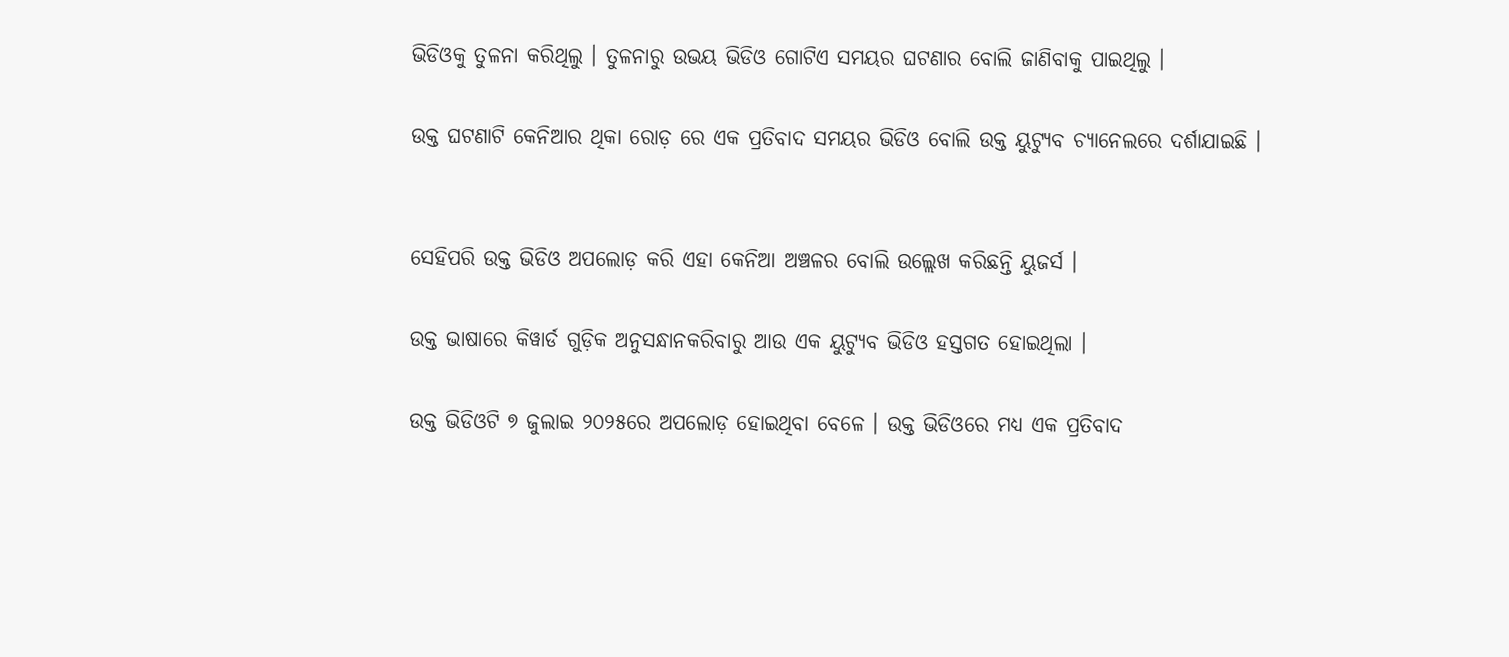ଭିଡିଓକୁ ତୁଳନା କରିଥିଲୁ । ତୁଳନାରୁ ଉଭୟ ଭିଡିଓ ଗୋଟିଏ ସମୟର ଘଟଣାର ବୋଲି ଜାଣିବାକୁ ପାଇଥିଲୁ ।

ଉକ୍ତ ଘଟଣାଟି କେନିଆର ଥିକା ରୋଡ଼ ରେ ଏକ ପ୍ରତିବାଦ ସମୟର ଭିଡିଓ ବୋଲି ଉକ୍ତ ୟୁଟ୍ୟୁବ ଚ୍ୟାନେଲରେ ଦର୍ଶାଯାଇଛି ।


ସେହିପରି ଉକ୍ତ ଭିଡିଓ ଅପଲୋଡ଼ କରି ଏହା କେନିଆ ଅଞ୍ଚଳର ବୋଲି ଉଲ୍ଲେଖ କରିଛନ୍ତି ୟୁଜର୍ସ ।

ଉକ୍ତ ଭାଷାରେ କିୱାର୍ଡ ଗୁଡ଼ିକ ଅନୁସନ୍ଧାନକରିବାରୁ ଆଉ ଏକ ୟୁଟ୍ୟୁବ ଭିଡିଓ ହସ୍ତଗତ ହୋଇଥିଲା ।

ଉକ୍ତ ଭିଡିଓଟି ୭ ଜୁଲାଇ ୨୦୨୫ରେ ଅପଲୋଡ଼ ହୋଇଥିବା ବେଳେ । ଉକ୍ତ ଭିଡିଓରେ ମଧ୍ୟ ଏକ ପ୍ରତିବାଦ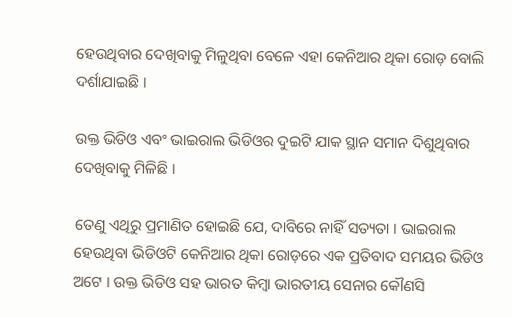ହେଉଥିବାର ଦେଖିବାକୁ ମିଳୁଥିବା ବେଳେ ଏହା କେନିଆର ଥିକା ରୋଡ଼ ବୋଲି ଦର୍ଶାଯାଇଛି ।

ଉକ୍ତ ଭିଡିଓ ଏବଂ ଭାଇରାଲ ଭିଡିଓର ଦୁଇଟି ଯାକ ସ୍ଥାନ ସମାନ ଦିଶୁଥିବାର ଦେଖିବାକୁ ମିଳିଛି ।

ତେଣୁ ଏଥିରୁ ପ୍ରମାଣିତ ହୋଇଛି ଯେ, ଦାବିରେ ନାହିଁ ସତ୍ୟତା । ଭାଇରାଲ ହେଉଥିବା ଭିଡିଓଟି କେନିଆର ଥିକା ରୋଡ଼ରେ ଏକ ପ୍ରତିବାଦ ସମୟର ଭିଡିଓ ଅଟେ । ଉକ୍ତ ଭିଡିଓ ସହ ଭାରତ କିମ୍ବା ଭାରତୀୟ ସେନାର କୌଣସି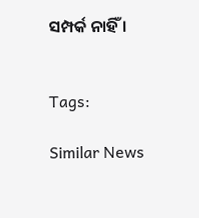ସମ୍ପର୍କ ନାହିଁ ।


Tags:

Similar News